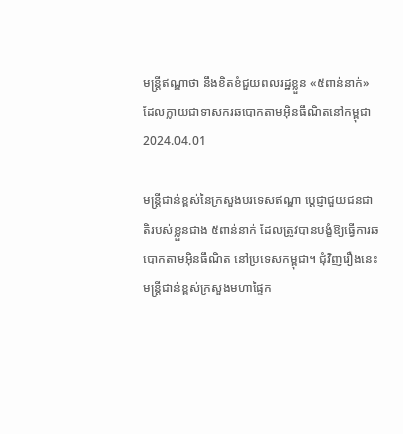មន្ត្រីឥណ្ឌាថា នឹងខិតខំជួយពលរដ្ឋខ្លួន «៥ពាន់នាក់» ដែលក្លាយជាទាសករឆបោកតាមអ៊ិនធឹណិតនៅកម្ពុជា
2024.04.01

មន្ត្រីជាន់ខ្ពស់នៃក្រសួងបរទេសឥណ្ឌា ប្ដេជ្ញាជួយជនជាតិរបស់ខ្លួនជាង ៥ពាន់នាក់ ដែលត្រូវបានបង្ខំឱ្យធ្វើការឆបោកតាមអ៊ិនធឹណិត នៅប្រទេសកម្ពុជា។ ជុំវិញរឿងនេះ មន្ត្រីជាន់ខ្ពស់ក្រសួងមហាផ្ទៃក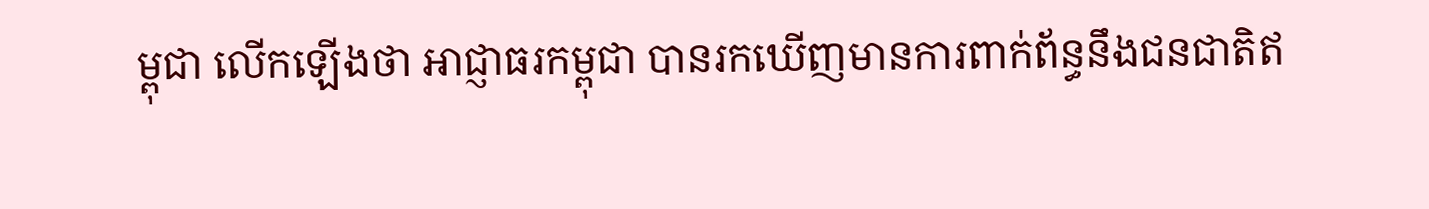ម្ពុជា លើកឡើងថា អាជ្ញាធរកម្ពុជា បានរកឃើញមានការពាក់ព័ន្ធនឹងជនជាតិឥ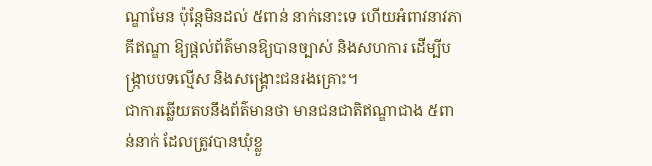ណ្ឌាមែន ប៉ុន្តែមិនដល់ ៥ពាន់ នាក់នោះទេ ហើយអំពាវនាវភាគីឥណ្ឌា ឱ្យផ្ដល់ព័ត៌មានឱ្យបានច្បាស់ និងសហការ ដើម្បីបង្ក្រាបបទល្មើស និងសង្គ្រោះជនរងគ្រោះ។
ជាការឆ្លើយតបនឹងព័ត៌មានថា មានជនជាតិឥណ្ឌាជាង ៥ពាន់នាក់ ដែលត្រូវបានឃុំខ្លួ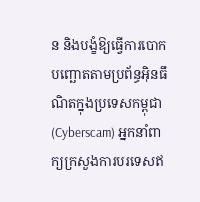ន និងបង្ខំឱ្យធ្វើការបោកបញ្ឆោតតាមប្រព័ន្ធអ៊ិនធឹណិតក្នុងប្រទេសកម្ពុជា (Cyberscam) អ្នកនាំពាក្យក្រសួងការបរទេសឥ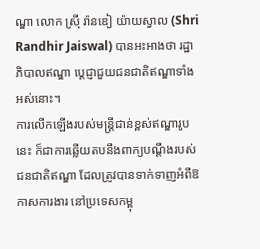ណ្ឌា លោក ស្រ៊ី រ៉ានឌៀ យ៉ាយស្វាល (Shri Randhir Jaiswal) បានអះអាងថា រដ្ឋាភិបាលឥណ្ឌា ប្ដេជ្ញាជួយជនជាតិឥណ្ឌាទាំងអស់នោះ។
ការលើកឡើងរបស់មន្ត្រីជាន់ខ្ពស់ឥណ្ឌារូបនេះ ក៏ជាការឆ្លើយតបនឹងពាក្យបណ្ដឹងរបស់ជនជាតិឥណ្ឌា ដែលត្រូវបានទាក់ទាញអំពីឱកាសការងារ នៅប្រទេសកម្ពុ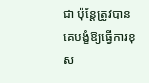ជា ប៉ុន្តែត្រូវបានគេបង្ខំឱ្យធ្វើការខុស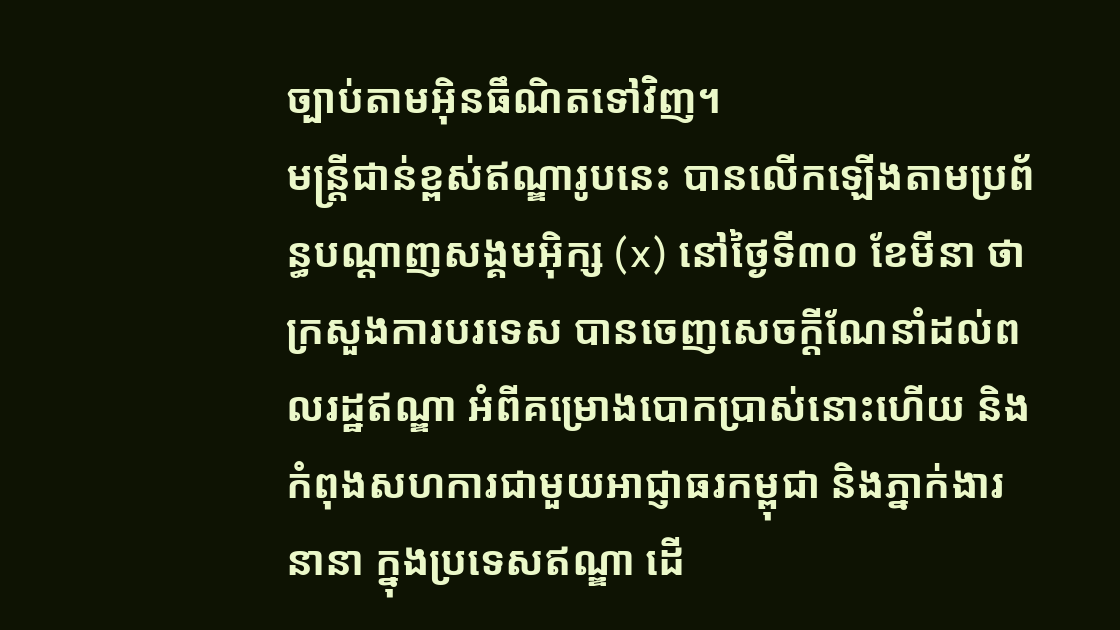ច្បាប់តាមអ៊ិនធឹណិតទៅវិញ។
មន្ត្រីជាន់ខ្ពស់ឥណ្ឌារូបនេះ បានលើកឡើងតាមប្រព័ន្ធបណ្ដាញសង្គមអ៊ិក្ស (x) នៅថ្ងៃទី៣០ ខែមីនា ថា ក្រសួងការបរទេស បានចេញសេចក្ដីណែនាំដល់ពលរដ្ឋឥណ្ឌា អំពីគម្រោងបោកប្រាស់នោះហើយ និងកំពុងសហការជាមួយអាជ្ញាធរកម្ពុជា និងភ្នាក់ងារនានា ក្នុងប្រទេសឥណ្ឌា ដើ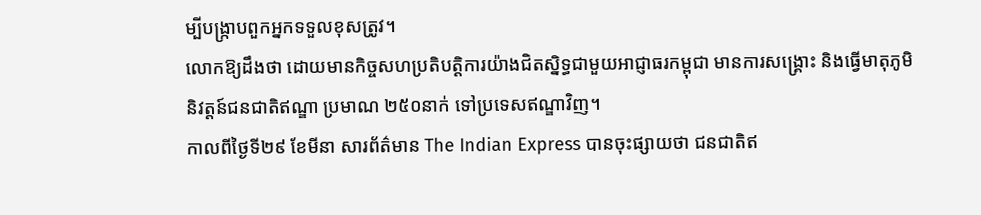ម្បីបង្ក្រាបពួកអ្នកទទួលខុសត្រូវ។
លោកឱ្យដឹងថា ដោយមានកិច្ចសហប្រតិបត្តិការយ៉ាងជិតស្និទ្ធជាមួយអាជ្ញាធរកម្ពុជា មានការសង្គ្រោះ និងធ្វើមាតុភូមិនិវត្តន៍ជនជាតិឥណ្ឌា ប្រមាណ ២៥០នាក់ ទៅប្រទេសឥណ្ឌាវិញ។
កាលពីថ្ងៃទី២៩ ខែមីនា សារព័ត៌មាន The Indian Express បានចុះផ្សាយថា ជនជាតិឥ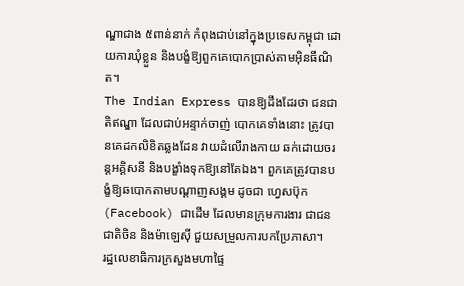ណ្ឌាជាង ៥ពាន់នាក់ កំពុងជាប់នៅក្នុងប្រទេសកម្ពុជា ដោយការឃុំខ្លួន និងបង្ខំឱ្យពួកគេបោកប្រាស់តាមអ៊ិនធឹណិត។
The Indian Express បានឱ្យដឹងដែរថា ជនជាតិឥណ្ឌា ដែលជាប់អន្ទាក់ចាញ់ បោកគេទាំងនោះ ត្រូវបានគេដកលិខិតឆ្លងដែន វាយដំលើរាងកាយ ឆក់ដោយចរន្តអគ្គិសនី និងបង្ខាំងទុកឱ្យនៅតែឯង។ ពួកគេត្រូវបានបង្ខំឱ្យឆបោកតាមបណ្ដាញសង្គម ដូចជា ហ្វេសប៊ុក (Facebook) ជាដើម ដែលមានក្រុមការងារ ជាជនជាតិចិន និងម៉ាឡេស៊ី ជួយសម្រួលការបកប្រែភាសា។
រដ្ឋលេខាធិការក្រសួងមហាផ្ទៃ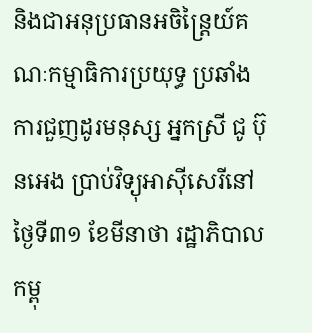និងជាអនុប្រធានអចិន្ត្រៃយ៍គណៈកម្មាធិការប្រយុទ្ធ ប្រឆាំងការជួញដូរមនុស្ស អ្នកស្រី ជូ ប៊ុនអេង ប្រាប់វិទ្យុអាស៊ីសេរីនៅថ្ងៃទី៣១ ខែមីនាថា រដ្ឋាភិបាលកម្ពុ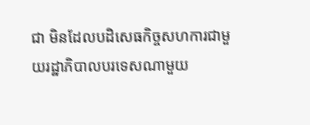ជា មិនដែលបដិសេធកិច្ចសហការជាមួយរដ្ឋាភិបាលបរទេសណាមួយ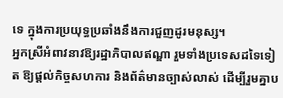ទេ ក្នុងការប្រយុទ្ធប្រឆាំងនឹងការជួញដូរមនុស្ស។
អ្នកស្រីអំពាវនាវឱ្យរដ្ឋាភិបាលឥណ្ឌា រួមទាំងប្រទេសដទៃទៀត ឱ្យផ្ដល់កិច្ចសហការ និងព័ត៌មានច្បាស់លាស់ ដើម្បីរួមគ្នាប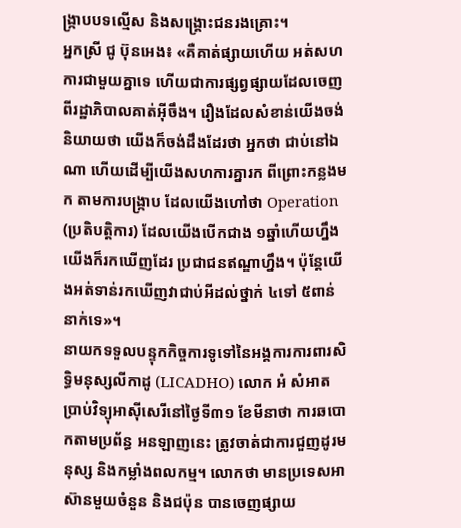ង្ក្រាបបទល្មើស និងសង្គ្រោះជនរងគ្រោះ។
អ្នកស្រី ជូ ប៊ុនអេង៖ «គឺគាត់ផ្សាយហើយ អត់សហការជាមួយគ្នាទេ ហើយជាការផ្សព្វផ្សាយដែលចេញពីរដ្ឋាភិបាលគាត់អ៊ីចឹង។ រឿងដែលសំខាន់យើងចង់និយាយថា យើងក៏ចង់ដឹងដែរថា អ្នកថា ជាប់នៅឯណា ហើយដើម្បីយើងសហការគ្នារក ពីព្រោះកន្លងមក តាមការបង្ក្រាប ដែលយើងហៅថា Operation (ប្រតិបត្តិការ) ដែលយើងបើកជាង ១ឆ្នាំហើយហ្នឹង យើងក៏រកឃើញដែរ ប្រជាជនឥណ្ឌាហ្នឹង។ ប៉ុន្តែយើងអត់ទាន់រកឃើញវាជាប់អីដល់ថ្នាក់ ៤ទៅ ៥ពាន់នាក់ទេ»។
នាយកទទួលបន្ទុកកិច្ចការទូទៅនៃអង្គការការពារសិទ្ធិមនុស្សលីកាដូ (LICADHO) លោក អំ សំអាត ប្រាប់វិទ្យុអាស៊ីសេរីនៅថ្ងៃទី៣១ ខែមីនាថា ការឆបោកតាមប្រព័ន្ធ អនឡាញនេះ ត្រូវចាត់ជាការជួញដូរមនុស្ស និងកម្លាំងពលកម្ម។ លោកថា មានប្រទេសអាស៊ានមួយចំនួន និងជប៉ុន បានចេញផ្សាយ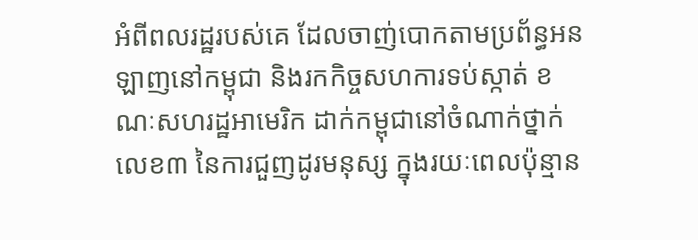អំពីពលរដ្ឋរបស់គេ ដែលចាញ់បោកតាមប្រព័ន្ធអនឡាញនៅកម្ពុជា និងរកកិច្ចសហការទប់ស្កាត់ ខណៈសហរដ្ឋអាមេរិក ដាក់កម្ពុជានៅចំណាក់ថ្នាក់លេខ៣ នៃការជួញដូរមនុស្ស ក្នុងរយៈពេលប៉ុន្មាន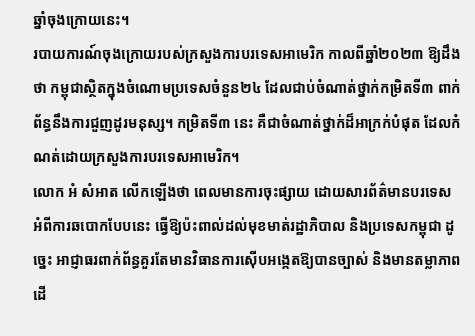ឆ្នាំចុងក្រោយនេះ។
របាយការណ៍ចុងក្រោយរបស់ក្រសួងការបរទេសអាមេរិក កាលពីឆ្នាំ២០២៣ ឱ្យដឹងថា កម្ពុជាស្ថិតក្នុងចំណោមប្រទេសចំនួន២៤ ដែលជាប់ចំណាត់ថ្នាក់កម្រិតទី៣ ពាក់ព័ន្ធនឹងការជួញដូរមនុស្ស។ កម្រិតទី៣ នេះ គឺជាចំណាត់ថ្នាក់ដ៏អាក្រក់បំផុត ដែលកំណត់ដោយក្រសួងការបរទេសអាមេរិក។
លោក អំ សំអាត លើកឡើងថា ពេលមានការចុះផ្សាយ ដោយសារព័ត៌មានបរទេស អំពីការឆបោកបែបនេះ ធ្វើឱ្យប៉ះពាល់ដល់មុខមាត់រដ្ឋាភិបាល និងប្រទេសកម្ពុជា ដូច្នេះ អាជ្ញាធរពាក់ព័ន្ធគួរតែមានវិធានការស៊ើបអង្កេតឱ្យបានច្បាស់ និងមានតម្លាភាព ដើ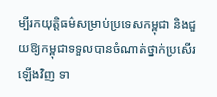ម្បីរកយុត្តិធម៌សម្រាប់ប្រទេសកម្ពុជា និងជួយឱ្យកម្ពុជាទទួលបានចំណាត់ថ្នាក់ប្រសើរឡើងវិញ ទា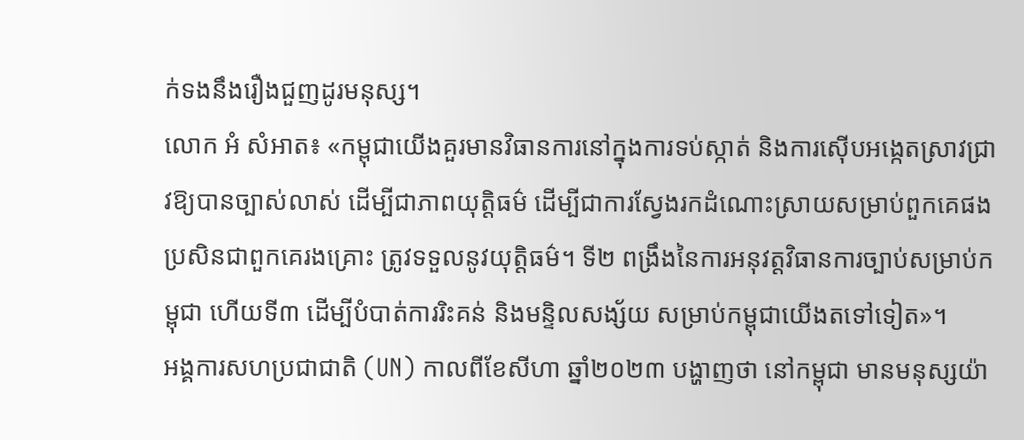ក់ទងនឹងរឿងជួញដូរមនុស្ស។
លោក អំ សំអាត៖ «កម្ពុជាយើងគួរមានវិធានការនៅក្នុងការទប់ស្កាត់ និងការស៊ើបអង្កេតស្រាវជ្រាវឱ្យបានច្បាស់លាស់ ដើម្បីជាភាពយុត្តិធម៌ ដើម្បីជាការស្វែងរកដំណោះស្រាយសម្រាប់ពួកគេផង ប្រសិនជាពួកគេរងគ្រោះ ត្រូវទទួលនូវយុត្តិធម៌។ ទី២ ពង្រឹងនៃការអនុវត្តវិធានការច្បាប់សម្រាប់កម្ពុជា ហើយទី៣ ដើម្បីបំបាត់ការរិះគន់ និងមន្ទិលសង្ស័យ សម្រាប់កម្ពុជាយើងតទៅទៀត»។
អង្គការសហប្រជាជាតិ (UN) កាលពីខែសីហា ឆ្នាំ២០២៣ បង្ហាញថា នៅកម្ពុជា មានមនុស្សយ៉ា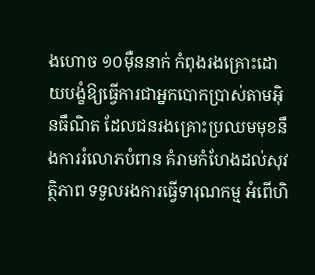ងហោច ១០ម៉ឺននាក់ កំពុងរងគ្រោះដោយបង្ខំឱ្យធ្វើការជាអ្នកបោកប្រាស់តាមអ៊ិនធឹណិត ដែលជនរងគ្រោះប្រឈមមុខនឹងការរំលោភបំពាន គំរាមកំហែងដល់សុវត្ថិភាព ទទួលរងការធ្វើទារុណកម្ម អំពើហិ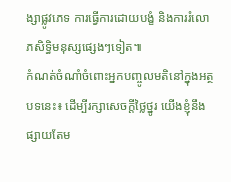ង្សាផ្លូវភេទ ការធ្វើការដោយបង្ខំ និងការរំលោភសិទ្ធិមនុស្សផ្សេងៗទៀត៕
កំណត់ចំណាំចំពោះអ្នកបញ្ចូលមតិនៅក្នុងអត្ថបទនេះ៖ ដើម្បីរក្សាសេចក្ដីថ្លៃថ្នូរ យើងខ្ញុំនឹងផ្សាយតែម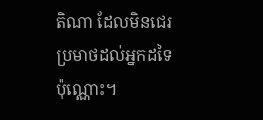តិណា ដែលមិនជេរប្រមាថដល់អ្នកដទៃប៉ុណ្ណោះ។